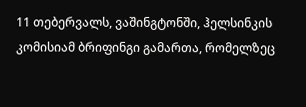11 თებერვალს, ვაშინგტონში, ჰელსინკის კომისიამ ბრიფინგი გამართა, რომელზეც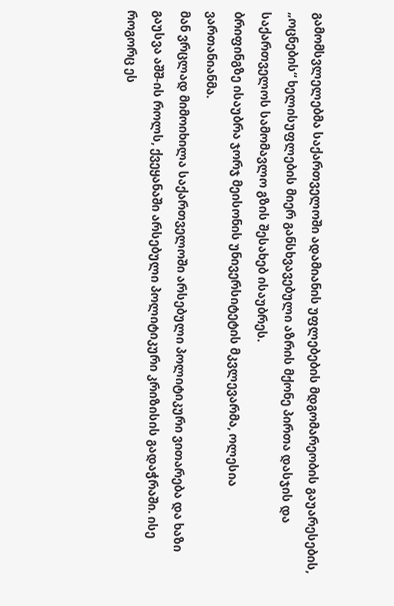გამომსვლელებმა საქართველოში ადამიანის უფლებების მდგომარეობის გაუარესების, „ოცნების“ ხელისუფლების მიერ განსხვავებული აზრის მქონე პირთა დასჯის და საქართველოს სამომავლო გზის შესახებ ისაუბრეს.
ბრიფინგზე ისაუბრა ჯორჯ მეისონის უნივერსიტეტის მკვლევარმა, ოლესია ვართანიანმა.
მან ვრცლად მიმოიხილა საქართველოში არსებული პოლიტიკური ვითარება და ხაზი გაუსვა აშშ-ის როლს, ქვეყანაში არსებული პოლიტიკური კრიზისის გადაჭრაში. ისე როგორც ეს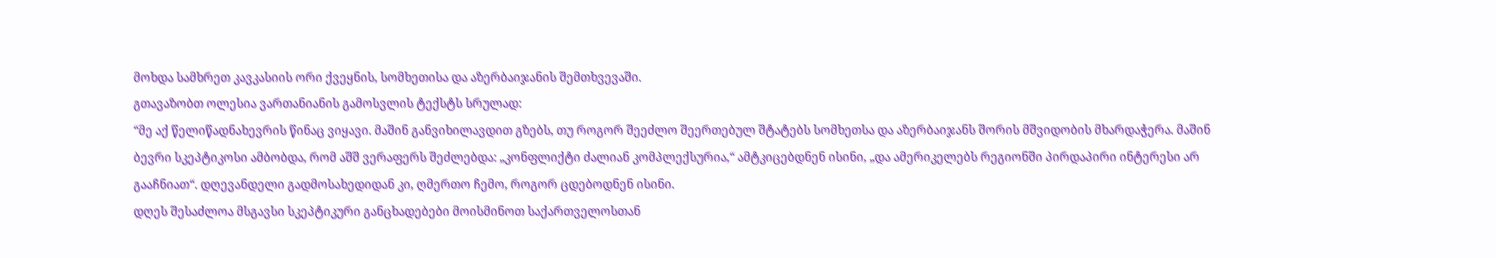მოხდა სამხრეთ კავკასიის ორი ქვეყნის, სომხეთისა და აზერბაიჯანის შემთხვევაში.
გთავაზობთ ოლესია ვართანიანის გამოსვლის ტექსტს სრულად:
“მე აქ წელიწადნახევრის წინაც ვიყავი. მაშინ განვიხილავდით გზებს, თუ როგორ შეეძლო შეერთებულ შტატებს სომხეთსა და აზერბაიჯანს შორის მშვიდობის მხარდაჭერა. მაშინ ბევრი სკეპტიკოსი ამბობდა, რომ აშშ ვერაფერს შეძლებდა: „კონფლიქტი ძალიან კომპლექსურია,“ ამტკიცებდნენ ისინი, „და ამერიკელებს რეგიონში პირდაპირი ინტერესი არ გააჩნიათ“. დღევანდელი გადმოსახედიდან კი, ღმერთო ჩემო, როგორ ცდებოდნენ ისინი.
დღეს შესაძლოა მსგავსი სკეპტიკური განცხადებები მოისმინოთ საქართველოსთან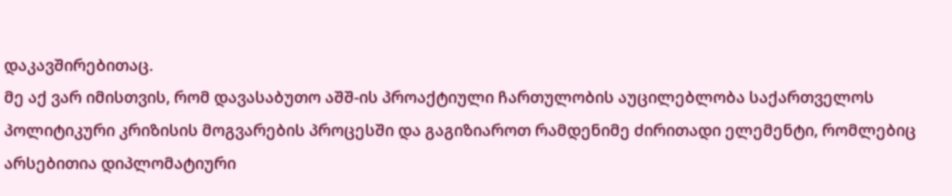დაკავშირებითაც.
მე აქ ვარ იმისთვის, რომ დავასაბუთო აშშ-ის პროაქტიული ჩართულობის აუცილებლობა საქართველოს პოლიტიკური კრიზისის მოგვარების პროცესში და გაგიზიაროთ რამდენიმე ძირითადი ელემენტი, რომლებიც არსებითია დიპლომატიური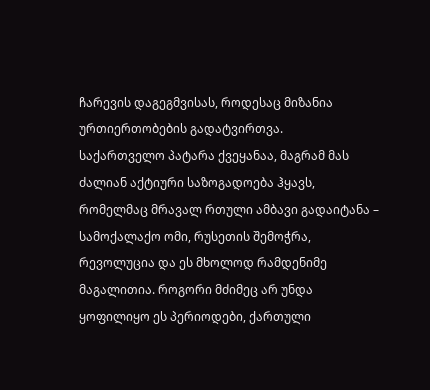ჩარევის დაგეგმვისას, როდესაც მიზანია ურთიერთობების გადატვირთვა.
საქართველო პატარა ქვეყანაა, მაგრამ მას ძალიან აქტიური საზოგადოება ჰყავს, რომელმაც მრავალ რთული ამბავი გადაიტანა – სამოქალაქო ომი, რუსეთის შემოჭრა, რევოლუცია და ეს მხოლოდ რამდენიმე მაგალითია. როგორი მძიმეც არ უნდა ყოფილიყო ეს პერიოდები, ქართული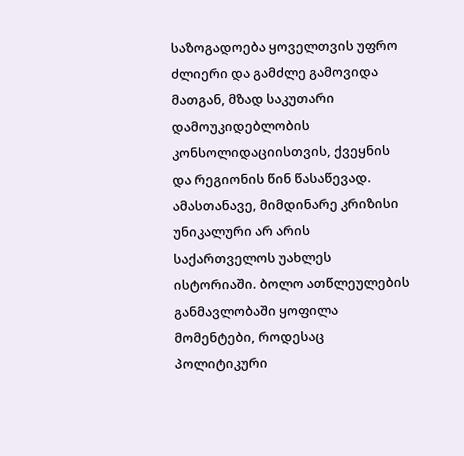საზოგადოება ყოველთვის უფრო ძლიერი და გამძლე გამოვიდა მათგან, მზად საკუთარი დამოუკიდებლობის კონსოლიდაციისთვის, ქვეყნის და რეგიონის წინ წასაწევად.
ამასთანავე, მიმდინარე კრიზისი უნიკალური არ არის საქართველოს უახლეს ისტორიაში. ბოლო ათწლეულების განმავლობაში ყოფილა მომენტები, როდესაც პოლიტიკური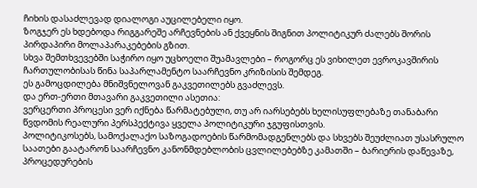ჩიხის დასაძლევად დიალოგი აუცილებელი იყო.
ზოგჯერ ეს ხდებოდა რიგგარეშე არჩევნების ან ქვეყნის შიგნით პოლიტიკურ ძალებს შორის პირდაპირი მოლაპარაკებების გზით.
სხვა შემთხვევებში საჭირო იყო უცხოელი შუამავლები – როგორც ეს ვიხილეთ ევროკავშირის ჩართულობისას წინა საპარლამენტო საარჩევნო კრიზისის შემდეგ.
ეს გამოცდილება მნიშვნელოვან გაკვეთილებს გვაძლევს.
და ერთ-ერთი მთავარი გაკვეთილი ასეთია:
ვერცერთი პროცესი ვერ იქნება წარმატებული, თუ არ იარსებებს ხელისუფლებაზე თანაბარი წვდომის რეალური პერსპექტივა ყველა პოლიტიკური ჯგუფისთვის.
პოლიტიკოსებს, სამოქალაქო საზოგადოების წარმომადგენლებს და სხვებს შეუძლიათ უსასრულო საათები გაატარონ საარჩევნო კანონმდებლობის ცვლილებებზე კამათში – ბარიერის დაწევაზე, პროცედურების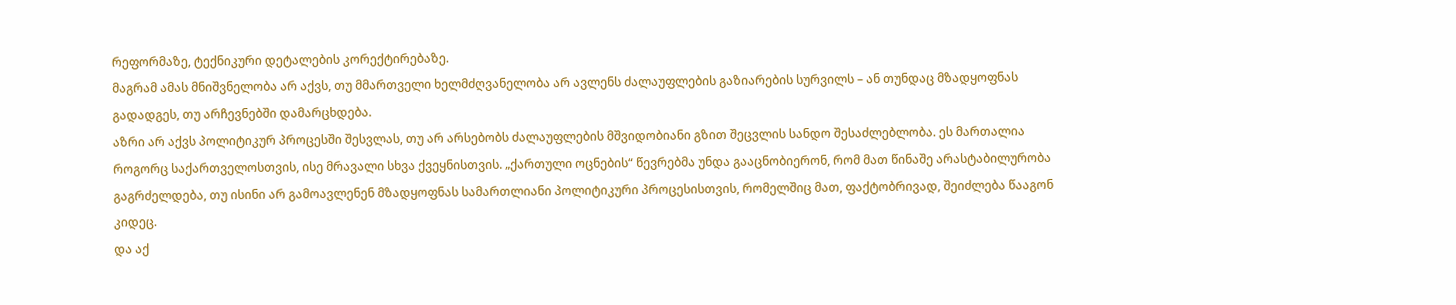რეფორმაზე, ტექნიკური დეტალების კორექტირებაზე.
მაგრამ ამას მნიშვნელობა არ აქვს, თუ მმართველი ხელმძღვანელობა არ ავლენს ძალაუფლების გაზიარების სურვილს – ან თუნდაც მზადყოფნას გადადგეს, თუ არჩევნებში დამარცხდება.
აზრი არ აქვს პოლიტიკურ პროცესში შესვლას, თუ არ არსებობს ძალაუფლების მშვიდობიანი გზით შეცვლის სანდო შესაძლებლობა. ეს მართალია როგორც საქართველოსთვის, ისე მრავალი სხვა ქვეყნისთვის. „ქართული ოცნების“ წევრებმა უნდა გააცნობიერონ, რომ მათ წინაშე არასტაბილურობა გაგრძელდება, თუ ისინი არ გამოავლენენ მზადყოფნას სამართლიანი პოლიტიკური პროცესისთვის, რომელშიც მათ, ფაქტობრივად, შეიძლება წააგონ კიდეც.
და აქ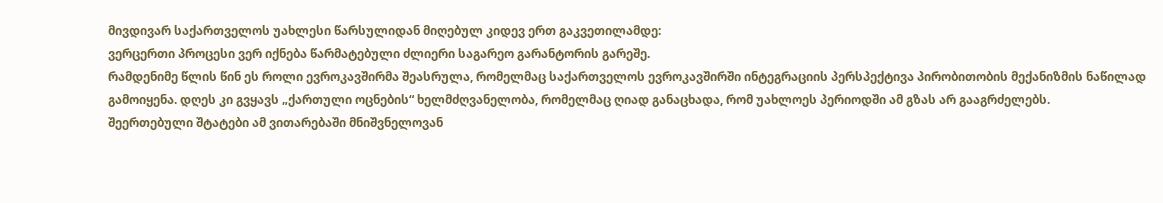მივდივარ საქართველოს უახლესი წარსულიდან მიღებულ კიდევ ერთ გაკვეთილამდე:
ვერცერთი პროცესი ვერ იქნება წარმატებული ძლიერი საგარეო გარანტორის გარეშე.
რამდენიმე წლის წინ ეს როლი ევროკავშირმა შეასრულა, რომელმაც საქართველოს ევროკავშირში ინტეგრაციის პერსპექტივა პირობითობის მექანიზმის ნაწილად გამოიყენა. დღეს კი გვყავს „ქართული ოცნების“ ხელმძღვანელობა, რომელმაც ღიად განაცხადა, რომ უახლოეს პერიოდში ამ გზას არ გააგრძელებს.
შეერთებული შტატები ამ ვითარებაში მნიშვნელოვან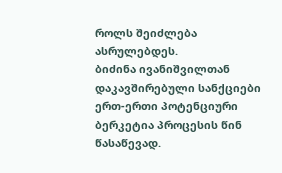როლს შეიძლება ასრულებდეს.
ბიძინა ივანიშვილთან დაკავშირებული სანქციები ერთ-ერთი პოტენციური ბერკეტია პროცესის წინ წასაწევად.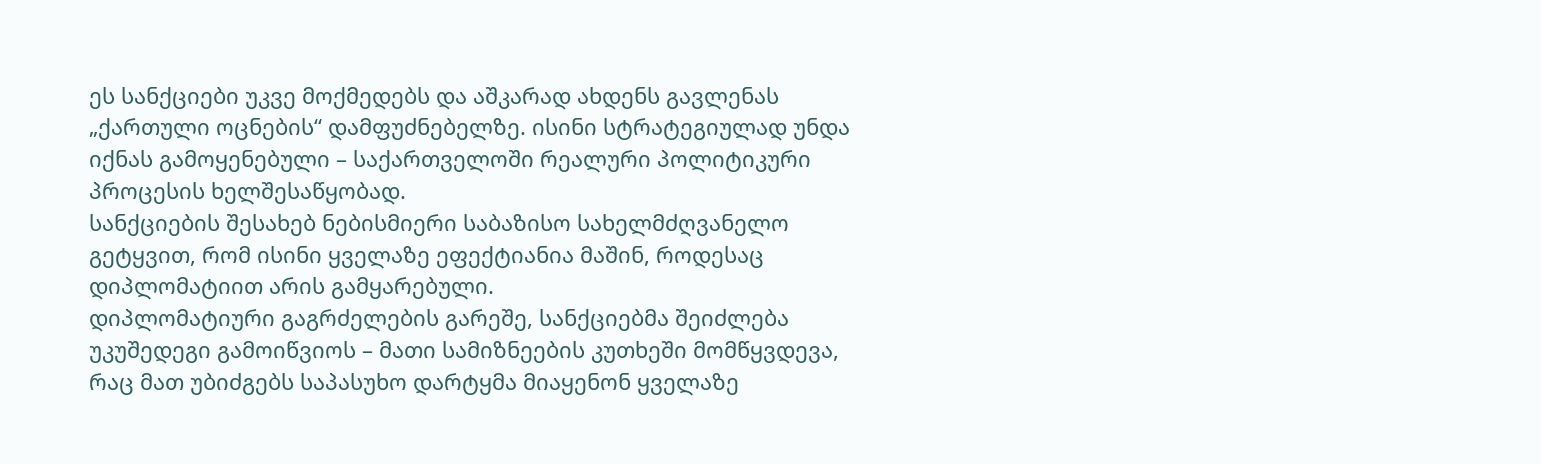ეს სანქციები უკვე მოქმედებს და აშკარად ახდენს გავლენას „ქართული ოცნების“ დამფუძნებელზე. ისინი სტრატეგიულად უნდა იქნას გამოყენებული – საქართველოში რეალური პოლიტიკური პროცესის ხელშესაწყობად.
სანქციების შესახებ ნებისმიერი საბაზისო სახელმძღვანელო გეტყვით, რომ ისინი ყველაზე ეფექტიანია მაშინ, როდესაც დიპლომატიით არის გამყარებული.
დიპლომატიური გაგრძელების გარეშე, სანქციებმა შეიძლება უკუშედეგი გამოიწვიოს – მათი სამიზნეების კუთხეში მომწყვდევა, რაც მათ უბიძგებს საპასუხო დარტყმა მიაყენონ ყველაზე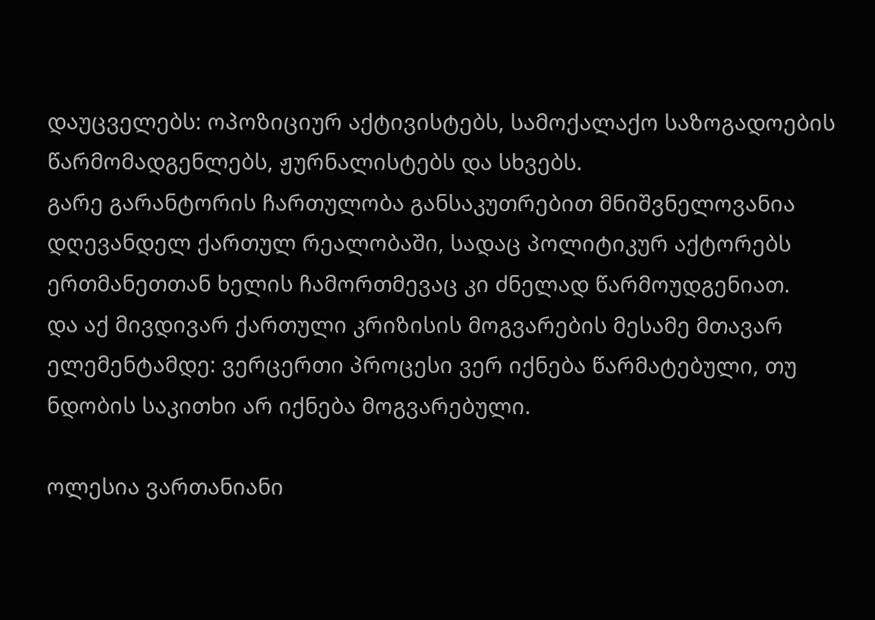დაუცველებს: ოპოზიციურ აქტივისტებს, სამოქალაქო საზოგადოების წარმომადგენლებს, ჟურნალისტებს და სხვებს.
გარე გარანტორის ჩართულობა განსაკუთრებით მნიშვნელოვანია დღევანდელ ქართულ რეალობაში, სადაც პოლიტიკურ აქტორებს ერთმანეთთან ხელის ჩამორთმევაც კი ძნელად წარმოუდგენიათ.
და აქ მივდივარ ქართული კრიზისის მოგვარების მესამე მთავარ ელემენტამდე: ვერცერთი პროცესი ვერ იქნება წარმატებული, თუ ნდობის საკითხი არ იქნება მოგვარებული.

ოლესია ვართანიანი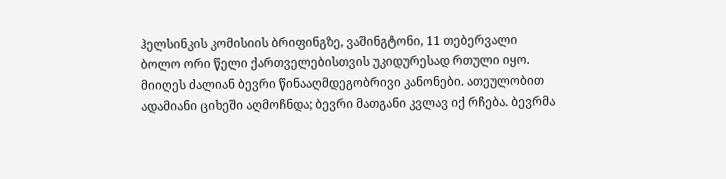ჰელსინკის კომისიის ბრიფინგზე, ვაშინგტონი, 11 თებერვალი
ბოლო ორი წელი ქართველებისთვის უკიდურესად რთული იყო. მიიღეს ძალიან ბევრი წინააღმდეგობრივი კანონები. ათეულობით ადამიანი ციხეში აღმოჩნდა; ბევრი მათგანი კვლავ იქ რჩება. ბევრმა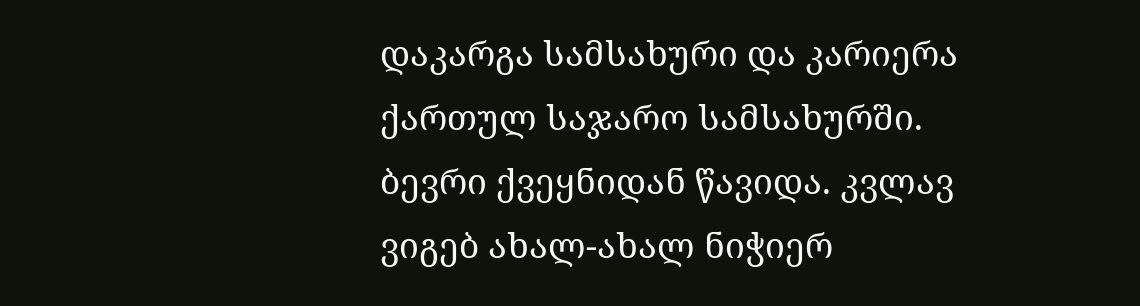დაკარგა სამსახური და კარიერა ქართულ საჯარო სამსახურში. ბევრი ქვეყნიდან წავიდა. კვლავ ვიგებ ახალ-ახალ ნიჭიერ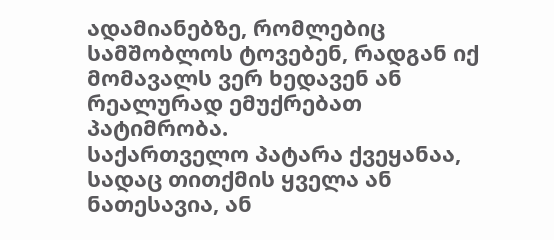ადამიანებზე, რომლებიც სამშობლოს ტოვებენ, რადგან იქ მომავალს ვერ ხედავენ ან რეალურად ემუქრებათ პატიმრობა.
საქართველო პატარა ქვეყანაა, სადაც თითქმის ყველა ან ნათესავია, ან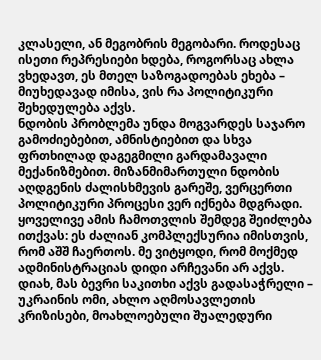კლასელი, ან მეგობრის მეგობარი. როდესაც ისეთი რეპრესიები ხდება, როგორსაც ახლა ვხედავთ, ეს მთელ საზოგადოებას ეხება – მიუხედავად იმისა, ვის რა პოლიტიკური შეხედულება აქვს.
ნდობის პრობლემა უნდა მოგვარდეს საჯარო გამოძიებებით, ამნისტიებით და სხვა ფრთხილად დაგეგმილი გარდამავალი მექანიზმებით. მიზანმიმართული ნდობის აღდგენის ძალისხმევის გარეშე, ვერცერთი პოლიტიკური პროცესი ვერ იქნება მდგრადი.
ყოველივე ამის ჩამოთვლის შემდეგ შეიძლება ითქვას: ეს ძალიან კომპლექსურია იმისთვის, რომ აშშ ჩაერთოს. მე ვიტყოდი, რომ მოქმედ ადმინისტრაციას დიდი არჩევანი არ აქვს. დიახ, მას ბევრი საკითხი აქვს გადასაჭრელი – უკრაინის ომი, ახლო აღმოსავლეთის კრიზისები, მოახლოებული შუალედური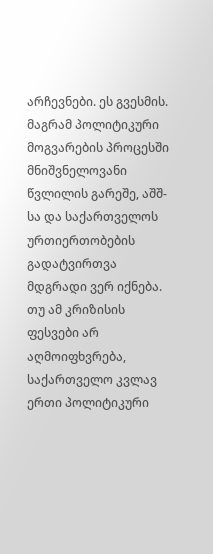არჩევნები. ეს გვესმის.
მაგრამ პოლიტიკური მოგვარების პროცესში მნიშვნელოვანი წვლილის გარეშე, აშშ-სა და საქართველოს ურთიერთობების გადატვირთვა მდგრადი ვერ იქნება. თუ ამ კრიზისის ფესვები არ აღმოიფხვრება, საქართველო კვლავ ერთი პოლიტიკური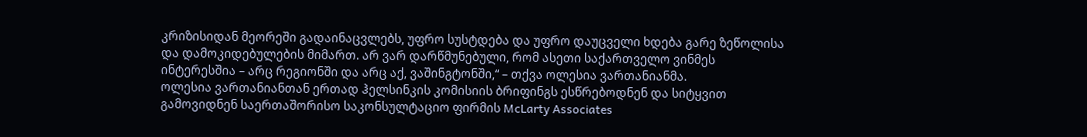კრიზისიდან მეორეში გადაინაცვლებს, უფრო სუსტდება და უფრო დაუცველი ხდება გარე ზეწოლისა და დამოკიდებულების მიმართ. არ ვარ დარწმუნებული, რომ ასეთი საქართველო ვინმეს ინტერესშია – არც რეგიონში და არც აქ, ვაშინგტონში,“ – თქვა ოლესია ვართანიანმა.
ოლესია ვართანიანთან ერთად ჰელსინკის კომისიის ბრიფინგს ესწრებოდნენ და სიტყვით გამოვიდნენ საერთაშორისო საკონსულტაციო ფირმის McLarty Associates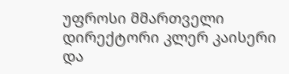უფროსი მმართველი დირექტორი კლერ კაისერი და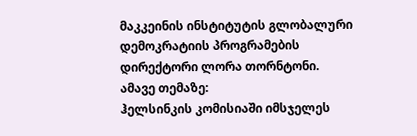მაკკეინის ინსტიტუტის გლობალური დემოკრატიის პროგრამების დირექტორი ლორა თორნტონი.
ამავე თემაზე:
ჰელსინკის კომისიაში იმსჯელეს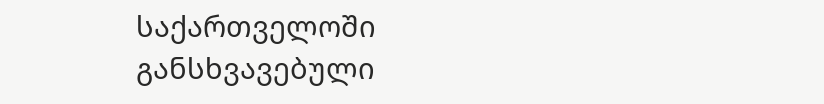საქართველოში განსხვავებული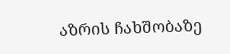აზრის ჩახშობაზე